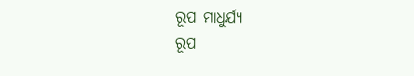ରୂପ ମାଧୁର୍ଯ୍ୟ
ରୂପ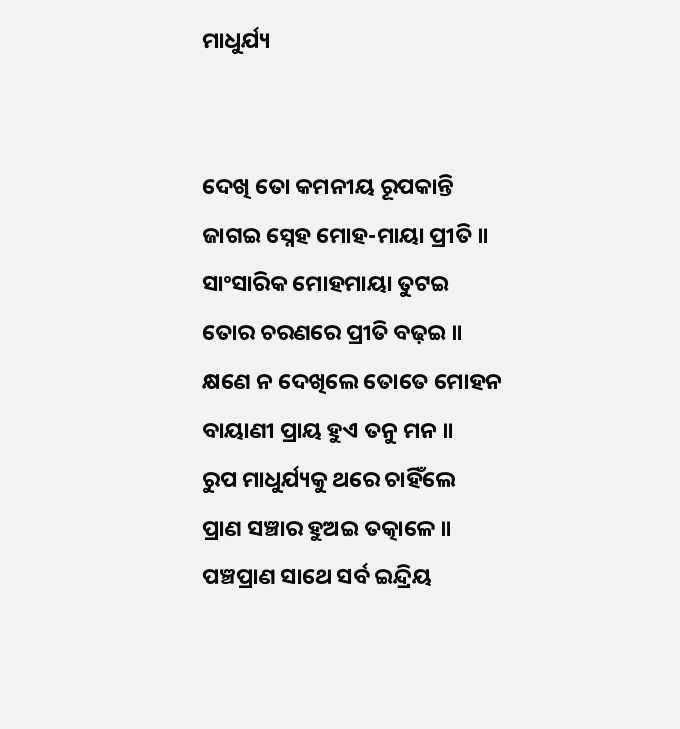ମାଧୁର୍ଯ୍ୟ


ଦେଖି ତୋ କମନୀୟ ରୂପକାନ୍ତି
ଜାଗଇ ସ୍ନେହ ମୋହ-ମାୟା ପ୍ରୀତି ॥
ସାଂସାରିକ ମୋହମାୟା ତୁଟଇ
ତୋର ଚରଣରେ ପ୍ରୀତି ବଢ଼ଇ ॥
କ୍ଷଣେ ନ ଦେଖିଲେ ତୋତେ ମୋହନ
ବାୟାଣୀ ପ୍ରାୟ ହୁଏ ତନୁ ମନ ॥
ରୁପ ମାଧୁର୍ଯ୍ୟକୁ ଥରେ ଚାହିଁଲେ
ପ୍ରାଣ ସଞ୍ଚାର ହୁଅଇ ତତ୍କାଳେ ॥
ପଞ୍ଚପ୍ରାଣ ସାଥେ ସର୍ବ ଇନ୍ଦ୍ରିୟ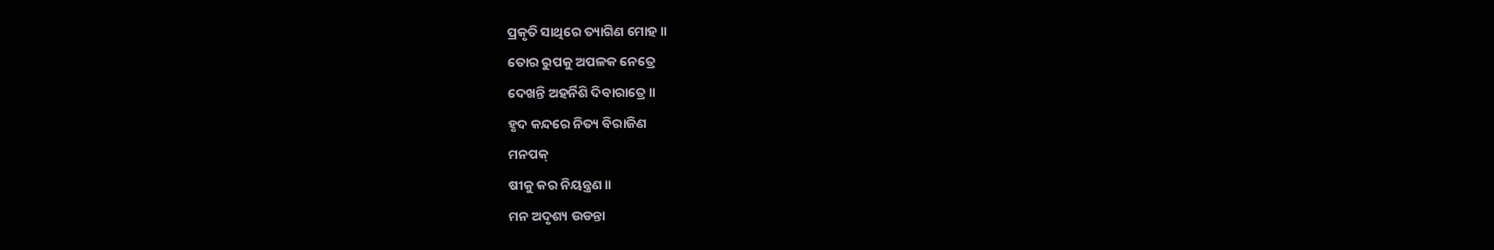ପ୍ରକୃତି ସାଥିରେ ତ୍ୟାଗିଣ ମୋହ ॥
ତୋର ରୁପକୁ ଅପଳକ ନେତ୍ରେ
ଦେଖନ୍ତି ଅହର୍ନିଶି ଦିବାରାତ୍ରେ ॥
ହୃଦ କନ୍ଦରେ ନିତ୍ୟ ବିରାଜିଣ
ମନପକ୍
ଷୀକୁ କର ନିୟନ୍ତ୍ରଣ ॥
ମନ ଅଦୃଶ୍ୟ ଉଡନ୍ତା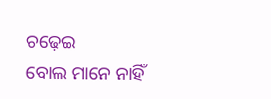ଚଢ଼େଇ
ବୋଲ ମାନେ ନାହିଁ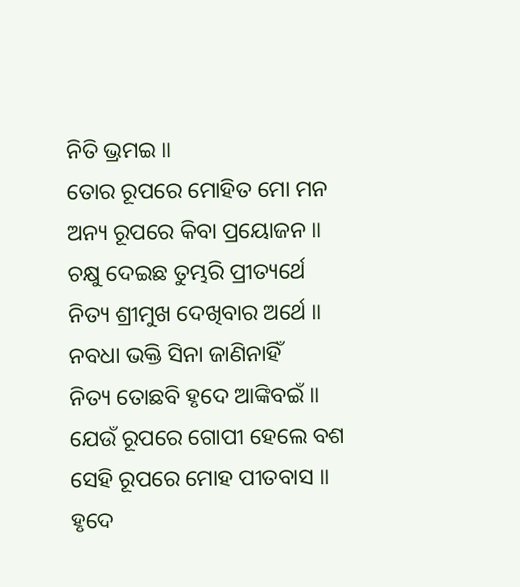ନିତି ଭ୍ରମଇ ॥
ତୋର ରୂପରେ ମୋହିତ ମୋ ମନ
ଅନ୍ୟ ରୂପରେ କିବା ପ୍ରୟୋଜନ ॥
ଚକ୍ଷୁ ଦେଇଛ ତୁମ୍ଭରି ପ୍ରୀତ୍ୟର୍ଥେ
ନିତ୍ୟ ଶ୍ରୀମୁଖ ଦେଖିବାର ଅର୍ଥେ ॥
ନବଧା ଭକ୍ତି ସିନା ଜାଣିନାହିଁ
ନିତ୍ୟ ତୋଛବି ହୃଦେ ଆଙ୍କିବଇଁ ॥
ଯେଉଁ ରୂପରେ ଗୋପୀ ହେଲେ ବଶ
ସେହି ରୂପରେ ମୋହ ପୀତବାସ ॥
ହୃଦେ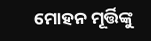ମୋହନ ମୂର୍ତ୍ତିଙ୍କୁ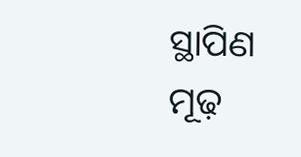ସ୍ଥାପିଣ
ମୂଢ଼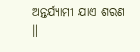ଅନ୍ତର୍ଯ୍ୟାମୀ ଯାଏ ଶରଣ ॥